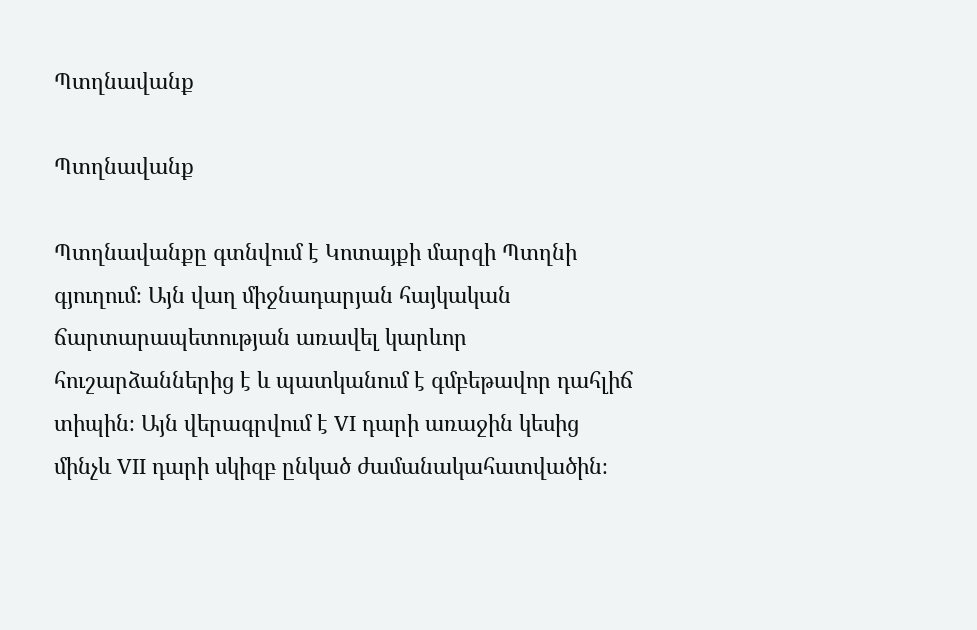Պտղնավանք

Պտղնավանք

Պտղնավանքը գտնվում է Կոտայքի մարզի Պտղնի գյուղում։ Այն վաղ միջնադարյան հայկական ճարտարապետության առավել կարևոր հուշարձաններից է և պատկանում է գմբեթավոր դահլիճ տիպին։ Այն վերագրվում է VI դարի առաջին կեսից մինչև VII դարի սկիզբ ընկած ժամանակահատվածին։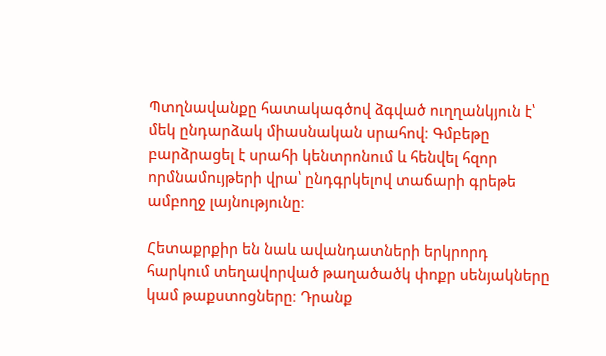Պտղնավանքը հատակագծով ձգված ուղղանկյուն է՝ մեկ ընդարձակ միասնական սրահով։ Գմբեթը բարձրացել է սրահի կենտրոնում և հենվել հզոր որմնամույթերի վրա՝ ընդգրկելով տաճարի գրեթե ամբողջ լայնությունը։

Հետաքրքիր են նաև ավանդատների երկրորդ հարկում տեղավորված թաղածածկ փոքր սենյակները կամ թաքստոցները։ Դրանք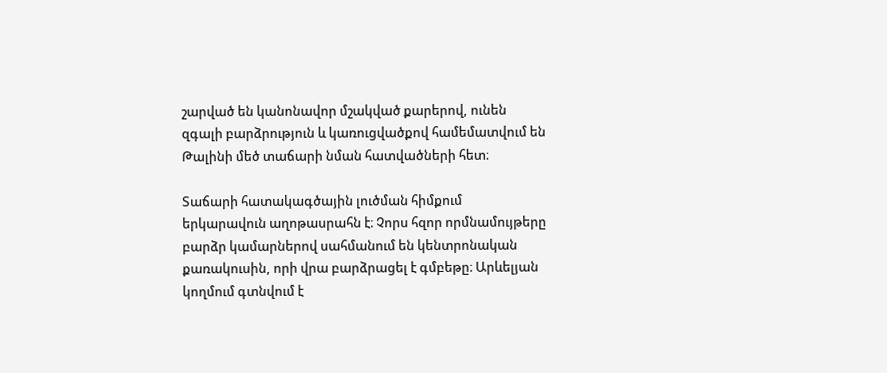շարված են կանոնավոր մշակված քարերով, ունեն զգալի բարձրություն և կառուցվածքով համեմատվում են Թալինի մեծ տաճարի նման հատվածների հետ։

Տաճարի հատակագծային լուծման հիմքում երկարավուն աղոթասրահն է։ Չորս հզոր որմնամույթերը բարձր կամարներով սահմանում են կենտրոնական քառակուսին, որի վրա բարձրացել է գմբեթը։ Արևելյան կողմում գտնվում է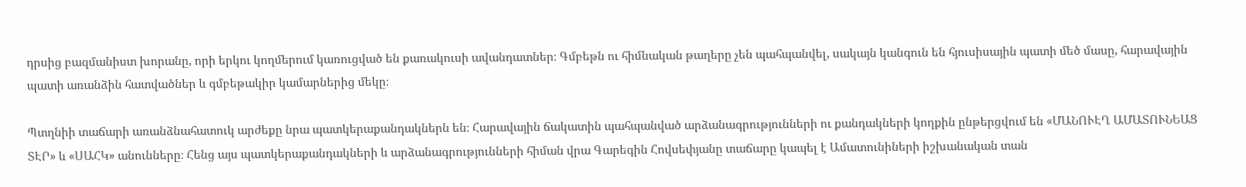դրսից բազմանիստ խորանը, որի երկու կողմերում կառուցված են քառակուսի ավանդատներ։ Գմբեթն ու հիմնական թաղերը չեն պահպանվել, սակայն կանգուն են հյուսիսային պատի մեծ մասը, հարավային պատի առանձին հատվածներ և գմբեթակիր կամարներից մեկը։

Պտղնիի տաճարի առանձնահատուկ արժեքը նրա պատկերաքանդակներն են։ Հարավային ճակատին պահպանված արձանագրությունների ու քանդակների կողքին ընթերցվում են «ՄԱՆՈՒԷՂ ԱՄԱՏՈՒՆԵԱՑ ՏԷՐ» և «ՍԱՀԿ» անունները։ Հենց այս պատկերաքանդակների և արձանագրությունների հիման վրա Գարեգին Հովսեփյանը տաճարը կապել է Ամատունիների իշխանական տան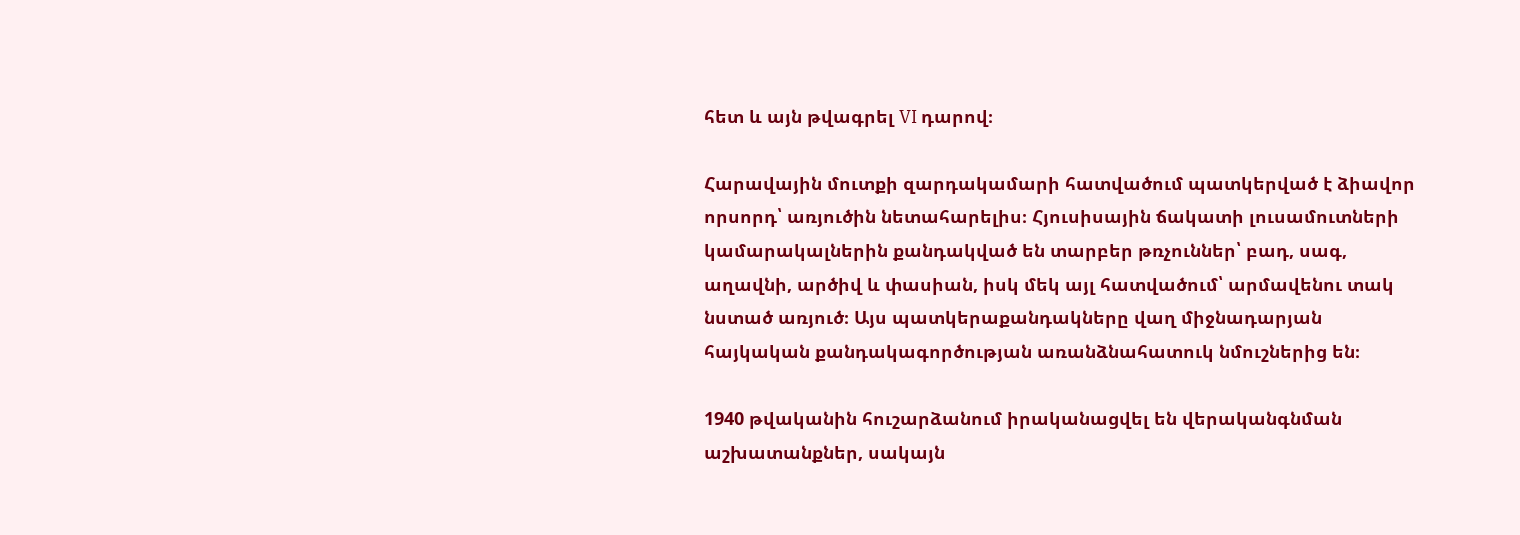հետ և այն թվագրել VI դարով։

Հարավային մուտքի զարդակամարի հատվածում պատկերված է ձիավոր որսորդ՝ առյուծին նետահարելիս։ Հյուսիսային ճակատի լուսամուտների կամարակալներին քանդակված են տարբեր թռչուններ՝ բադ, սագ, աղավնի, արծիվ և փասիան, իսկ մեկ այլ հատվածում՝ արմավենու տակ նստած առյուծ։ Այս պատկերաքանդակները վաղ միջնադարյան հայկական քանդակագործության առանձնահատուկ նմուշներից են։

1940 թվականին հուշարձանում իրականացվել են վերականգնման աշխատանքներ, սակայն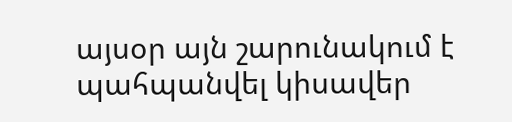այսօր այն շարունակում է պահպանվել կիսավեր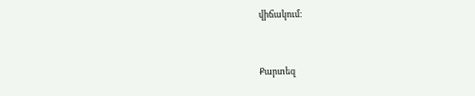վիճակում։


Քարտեզ